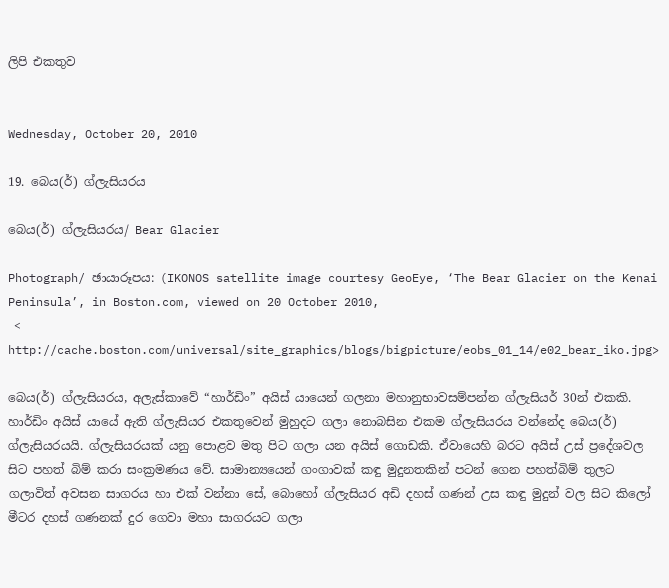ලිපි එකතුව


Wednesday, October 20, 2010

19. බෙය(ර්) ග්ලැසියරය

බෙය(ර්) ග්ලැසියරය/ Bear Glacier

Photograph/ ඡායාරූපය: (IKONOS satellite image courtesy GeoEye, ‘The Bear Glacier on the Kenai Peninsula’, in Boston.com, viewed on 20 October 2010,
 < http://cache.boston.com/universal/site_graphics/blogs/bigpicture/eobs_01_14/e02_bear_iko.jpg>

බෙය(ර්) ග්ලැසියරය, අලැස්කාවේ “හාර්ඩිං” අයිස් යායෙන් ගලනා මහානුභාවසම්පන්න ග්ලැසියර් 30න් එකකි. හාර්ඩිං අයිස් යායේ ඇති ග්ලැසියර එකතුවෙන් මුහුදට ගලා නොබසින එකම ග්ලැසියරය වන්නේද බෙය(ර්) ග්ලැසියරයයි. ග්ලැසියරයක් යනු පොළව මතු පිට ගලා යන අයිස් ගොඩකි. ඒවායෙහි බරට අයිස් උස් ප්‍රදේශවල සිට පහත් බිම් කරා සංක්‍රමණය වේ. සාමාන්‍යයෙන් ගංගාවක් කඳු මුදුනතකින් පටන් ගෙන පහත්බිම් තුලට ගලාවිත් අවසන සාගරය හා එක් වන්නා සේ, බොහෝ ග්ලැසියර අඩි දහස් ගණන් උස කඳු මුදුන් වල සිට කිලෝ මීටර දහස් ගණනක් දුර ගෙවා මහා සාගරයට ගලා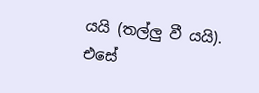යයි (තල්ලු වී යයි). එසේ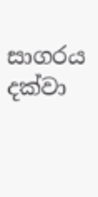සාගරය දක්වා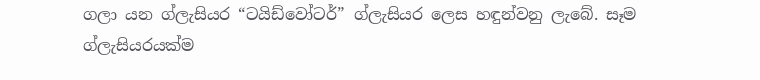ගලා යන ග්ලැසියර “ටයිඩ්වෝටර්” ග්ලැසියර ලෙස හඳුන්වනු ලැබේ. සෑම ග්ලැසියරයක්ම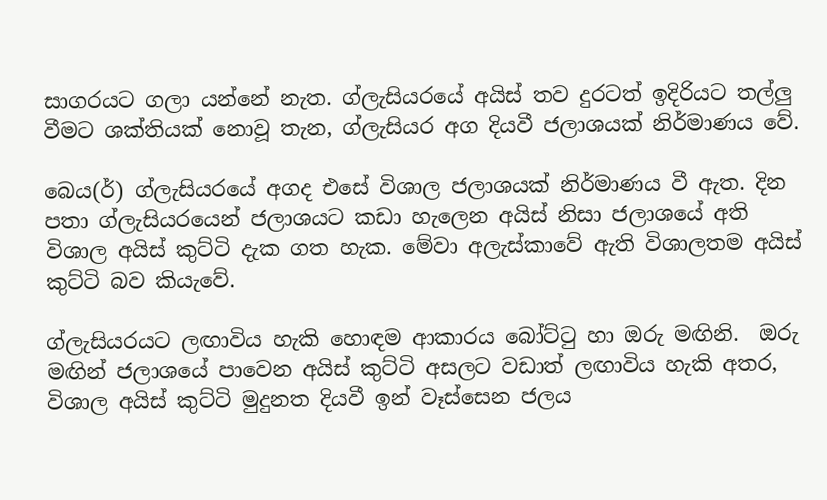සාගරයට ගලා යන්නේ නැත. ග්ලැසියරයේ අයිස් තව දුරටත් ඉදිරියට තල්ලු වීමට ශක්තියක් නොවූ තැන, ග්ලැසියර අග දියවී ජලාශයක් නිර්මාණය වේ.

බෙය(ර්) ග්ලැසියරයේ අගද එසේ විශාල ජලාශයක් නිර්මාණය වී ඇත. දින පතා ග්ලැසියරයෙන් ජලාශයට කඩා හැලෙන අයිස් නිසා ජලාශයේ අති විශාල අයිස් කුට්ටි දැක ගත හැක. මේවා අලැස්කාවේ ඇති විශාලතම අයිස් කුට්ටි බව කියැවේ.

ග්ලැසියරයට ලඟාවිය හැකි හොඳම ආකාරය බෝට්ටු හා ඔරු මඟිනි.  ඔරු මඟින් ජලාශයේ පාවෙන අයිස් කුට්ටි අසලට වඩාත් ලඟාවිය හැකි අතර, විශාල අයිස් කුට්ටි මුදුනත දියවී ඉන් වෑස්සෙන ජලය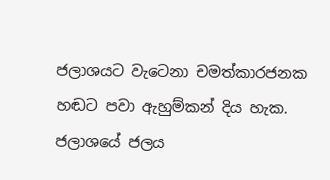ජලාශයට වැටෙනා චමත්කාරජනක හඬට පවා ඇහුම්කන් දිය හැක. ජලාශයේ ජලය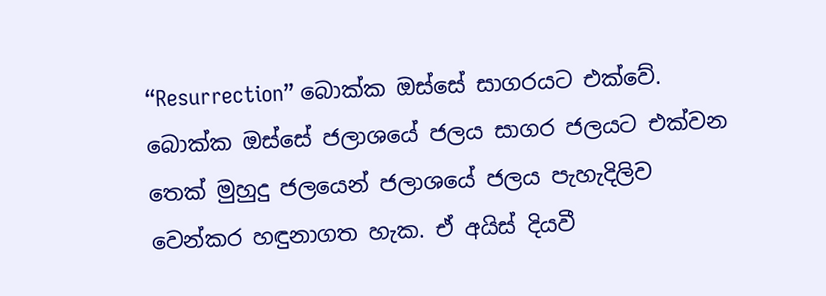“Resurrection” බොක්ක ඔස්සේ සාගරයට එක්වේ. බොක්ක ඔස්සේ ජලාශයේ ජලය සාගර ජලයට එක්වන තෙක් මුහුදු ජලයෙන් ජලාශයේ ජලය පැහැදිලිව වෙන්කර හඳුනාගත හැක. ඒ අයිස් දියවී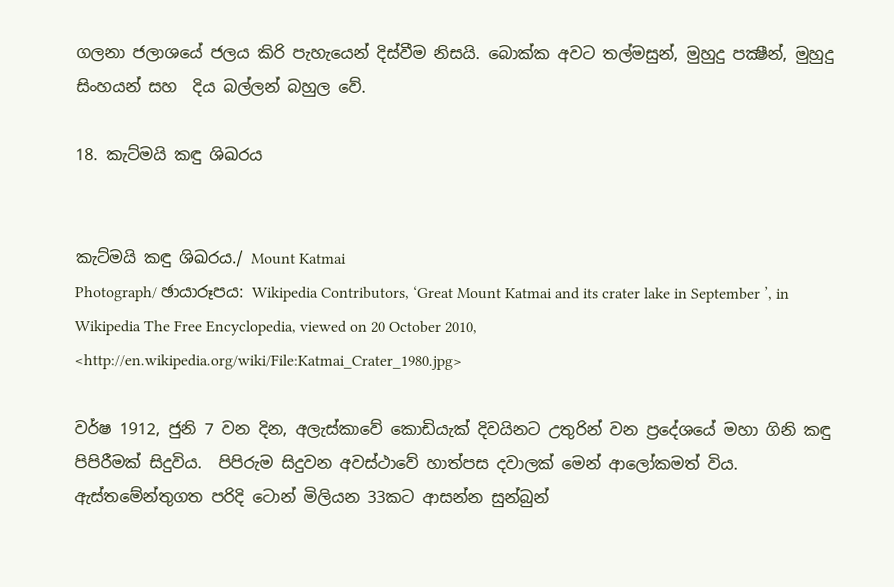ගලනා ජලාශයේ ජලය කිරි පැහැයෙන් දිස්වීම නිසයි. බොක්ක අවට තල්මසුන්, මුහුදු පක්‍ෂීන්, මුහුදු සිංහයන් සහ  දිය බල්ලන් බහුල වේ.

18. කැට්මයි කඳු ශිඛරය


කැට්මයි කඳු ශිඛරය./ Mount Katmai
Photograph/ ඡායාරූපය: Wikipedia Contributors, ‘Great Mount Katmai and its crater lake in September ’, in Wikipedia The Free Encyclopedia, viewed on 20 October 2010, <http://en.wikipedia.org/wiki/File:Katmai_Crater_1980.jpg>

වර්ෂ 1912, ජුනි 7 වන දින, අලැස්කාවේ කොඩියැක් දිවයිනට උතුරින් වන ප්‍රදේශයේ මහා ගිනි කඳු පිපිරීමක් සිදුවිය.  පිපිරුම සිදුවන අවස්ථාවේ හාත්පස දවාලක් මෙන් ආලෝකමත් විය. ඇස්තමේන්තුගත පරිදි ටොන් මිලියන 33කට ආසන්න සුන්බුන්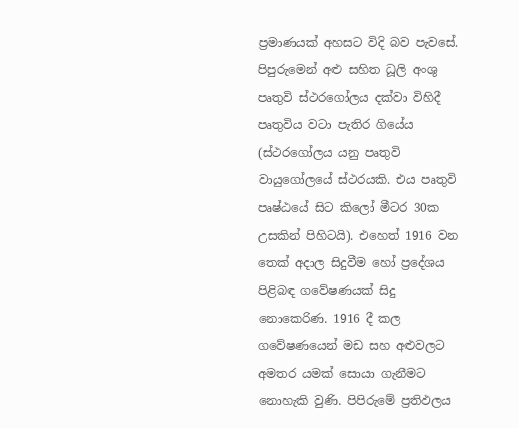ප්‍රමාණයක් අහසට විදි බව පැවසේ. පිපුරුමෙන් අළු සහිත ධූලි අංශු පෘතුවි ස්ථරගෝලය දක්වා විහිදී පෘතුවිය වටා පැතිර ගියේය (ස්ථරගෝලය යනු පෘතුවි වායුගෝලයේ ස්ථරයකි. එය පෘතුවි පෘෂ්ඨයේ සිට කිලෝ මීටර 30ක උසකින් පිහිටයි). එහෙත් 1916 වන තෙක් අදාල සිදුවීම හෝ ප්‍රදේශය පිළිබඳ ගවේෂණයක් සිදු නොකෙරිණ. 1916 දී කල ගවේෂණයෙන් මඩ සහ අළුවලට අමතර යමක් සොයා ගැනීමට නොහැකි වුණි. පිපිරුමේ ප්‍රතිඵලය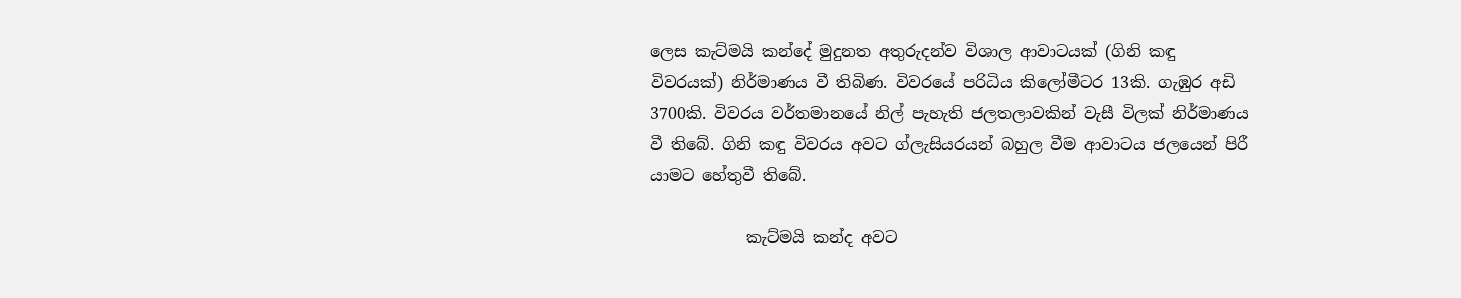ලෙස කැට්මයි කන්දේ මුදුනත අතුරුදන්ව විශාල ආවාටයක් (ගිනි කඳු විවරයක්) නිර්මාණය වී තිබිණ. විවරයේ පරිධිය කිලෝමීටර 13කි. ගැඹුර අඩි 3700කි. විවරය වර්තමානයේ නිල් පැහැති ජලතලාවකින් වැසී විලක් නිර්මාණය වී තිබේ. ගිනි කඳු විවරය අවට ග්ලැසියරයන් බහුල වීම ආවාටය ජලයෙන් පිරී යාමට හේතුවී තිබේ.

            කැට්මයි කන්ද අවට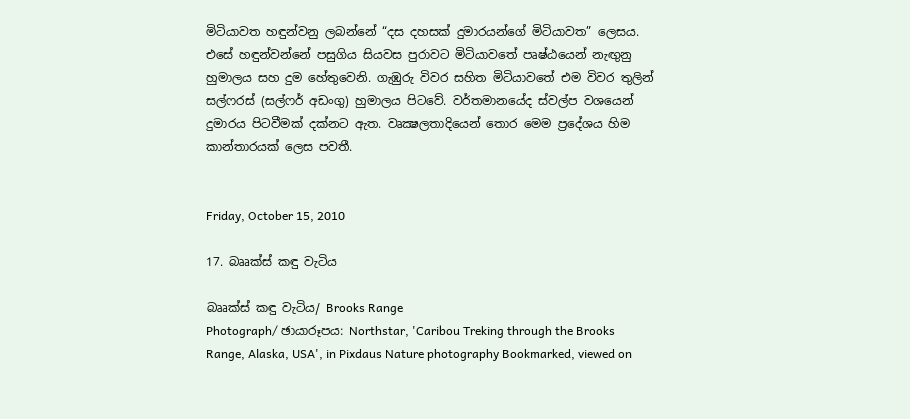මිටියාවත හඳුන්වනු ලබන්නේ “දස දහසක් දුමාරයන්ගේ මිටියාවත” ලෙසය. එසේ හඳුන්වන්නේ පසුගිය සියවස පුරාවට මිටියාවතේ පෘෂ්ඨයෙන් නැඟුනු හුමාලය සහ දුම හේතුවෙනි. ගැඹුරු විවර සහිත මිටියාවතේ එම විවර තුලින් සල්ෆරස් (සල්ෆර් අඩංගු) හුමාලය පිටවේ. වර්තමානයේද ස්වල්ප වශයෙන් දුමාරය පිටවීමක් දක්නට ඇත. වෘක්‍ෂලතාදියෙන් තොර මෙම ප්‍රදේශය හිම කාන්තාරයක් ලෙස පවතී.


Friday, October 15, 2010

17. බෲක්ස් කඳු වැටිය

බෲක්ස් කඳු වැටිය/ Brooks Range
Photograph/ ඡායාරූපය: Northstar, 'Caribou Treking through the Brooks Range, Alaska, USA', in Pixdaus Nature photography Bookmarked, viewed on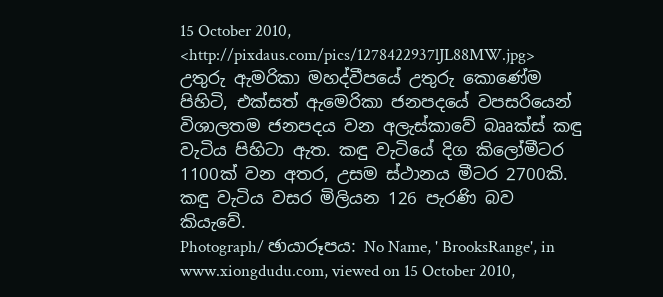15 October 2010, <http://pixdaus.com/pics/1278422937lJL88MW.jpg>
උතුරු ඇමරිකා මහද්වීපයේ උතුරු කොණේම පිහිටි, එක්සත් ඇමෙරිකා ජනපදයේ වපසරියෙන් විශාලතම ජනපදය වන අලැස්කාවේ බෲක්ස් කඳු වැටිය පිහිටා ඇත. කඳු වැටියේ දිග කිලෝමීටර 1100ක් වන අතර, උසම ස්ථානය මීටර 2700කි. කඳු වැටිය වසර මිලියන 126 පැරණි බව කියැවේ.
Photograph/ ඡායාරූපය: No Name, ' BrooksRange', in www.xiongdudu.com, viewed on 15 October 2010,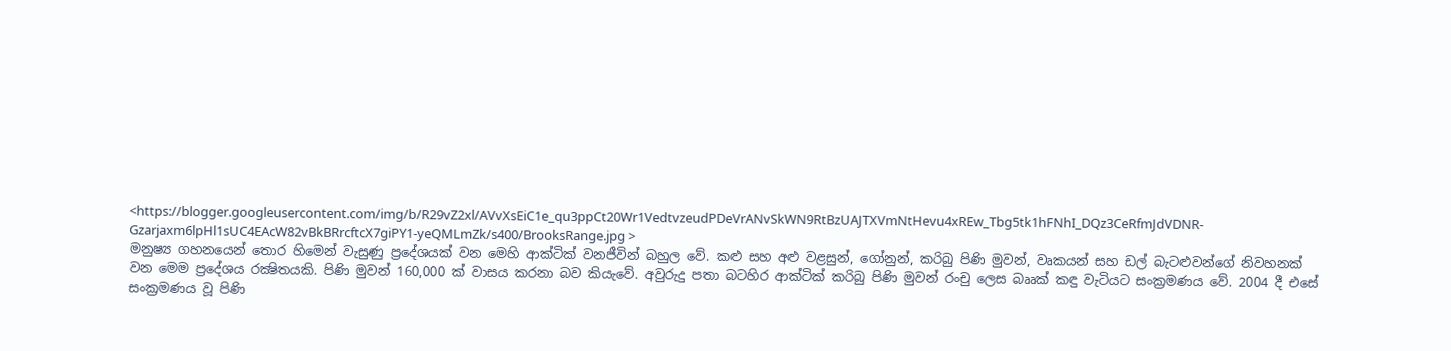<https://blogger.googleusercontent.com/img/b/R29vZ2xl/AVvXsEiC1e_qu3ppCt20Wr1VedtvzeudPDeVrANvSkWN9RtBzUAJTXVmNtHevu4xREw_Tbg5tk1hFNhI_DQz3CeRfmJdVDNR-Gzarjaxm6lpHl1sUC4EAcW82vBkBRrcftcX7giPY1-yeQMLmZk/s400/BrooksRange.jpg >
මනුෂ්‍ය ගහනයෙන් තොර හිමෙන් වැසුණු ප්‍රදේශයක් වන මෙහි ආක්ටික් වනජීවින් බහුල වේ. කළු සහ අළු වළසුන්, ගෝනුන්, කරිබු පිණි මුවන්, වෘකයන් සහ ඩල් බැටළුවන්ගේ නිවහනක් වන මෙම ප්‍රදේශය රක්‍ෂිතයකි. පිණි මුවන් 160,000 ක් වාසය කරනා බව කියැවේ. අවුරුදු පතා බටහිර ආක්ටික් කරිබු පිණි මුවන් රංචු ලෙස බෲක් කඳු වැටියට සංක්‍රමණය වේ. 2004 දී එසේ සංක්‍රමණය වූ පිණි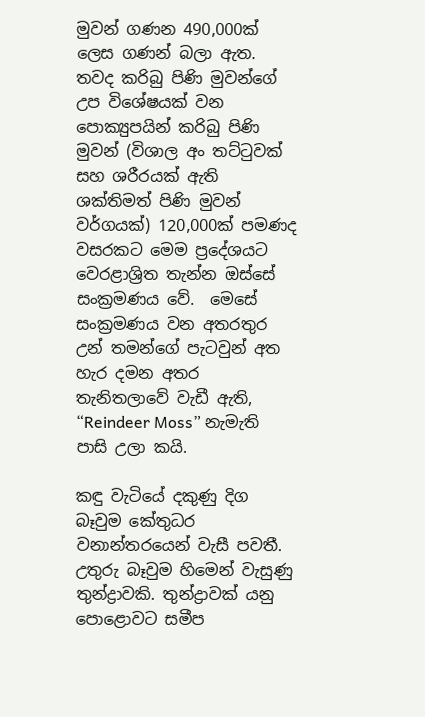මුවන් ගණන 490,000ක් ලෙස ගණන් බලා ඇත. තවද කරිබු පිණි මුවන්ගේ උප විශේෂයක් වන පොක්‍යුපයින් කරිබු පිණි මුවන් (විශාල අං තට්ටුවක් සහ ශරීරයක් ඇති ශක්තිමත් පිණි මුවන් වර්ගයක්) 120,000ක් පමණද වසරකට මෙම ප්‍රදේශයට වෙරළාශ්‍රිත තැන්න ඔස්සේ සංක්‍රමණය වේ.  මෙසේ සංක්‍රමණය වන අතරතුර උන් තමන්ගේ පැටවුන් අත හැර දමන අතර තැනිතලාවේ වැඩී ඇති, “Reindeer Moss” නැමැති පාසි උලා කයි.

කඳු වැටියේ දකුණු දිග බෑවුම කේතුධර වනාන්තරයෙන් වැසී පවතී. උතුරු බෑවුම හිමෙන් වැසුණු තුන්ද්‍රාවකි. තුන්ද්‍රාවක් යනු පොළොවට සමීප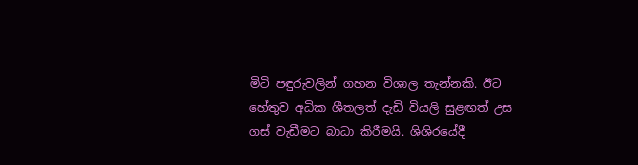මිටි පඳුරුවලින් ගහන විශාල තැන්නකි. ඊට හේතුව අධික ශීතලත් දැඩි වියලි සුළඟත් උස ගස් වැඩීමට බාධා කිරීමයි. ශිශිරයේදී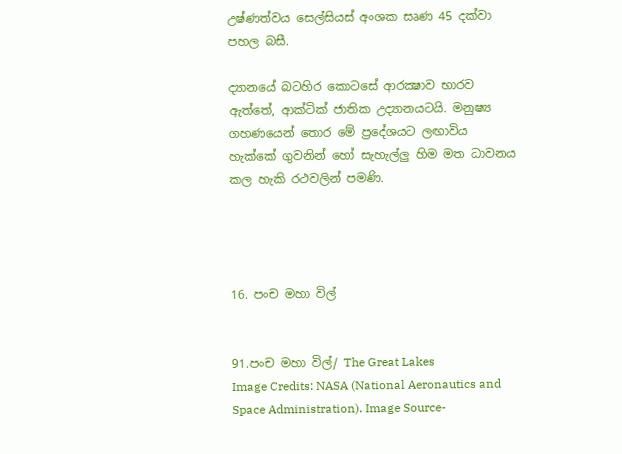උෂ්ණත්වය සෙල්සියස් අංශක සෘණ 45 දක්වා පහල බසී.

ද්‍යානයේ බටහිර කොටසේ ආරක්‍ෂාව භාරව ඇත්තේ, ආක්ටික් ජාතික උද්‍යානයටයි. මනුෂ්‍ය ගහණයෙන් තොර මේ ප්‍රදේශයට ලඟාවිය හැක්කේ ගුවනින් හෝ සැහැල්ලු හිම මත ධාවනය කල හැකි රථවලින් පමණි.




16. පංච මහා විල්


91.පංච මහා විල්/ The Great Lakes
Image Credits: NASA (National Aeronautics and Space Administration). Image Source-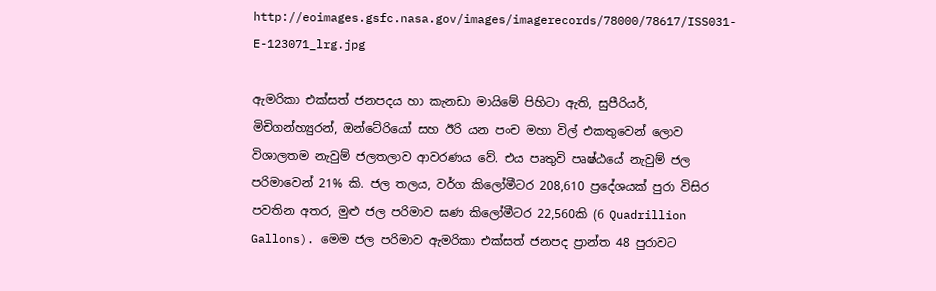http://eoimages.gsfc.nasa.gov/images/imagerecords/78000/78617/ISS031-E-123071_lrg.jpg

ඇමරිකා එක්සත් ජනපදය හා කැනඩා මායිමේ පිහිටා ඇති, සුපීරියර්, මිචිගන්හ්‍යුරන්, ඔන්ටේරියෝ සහ ඊරි යන පංච මහා විල් එකතුවෙන් ලොව විශාලතම නැවුම් ජලතලාව ආවරණය වේ. එය පෘතුවි පෘෂ්ඨයේ නැවුම් ජල පරිමාවෙන් 21% කි. ජල තලය, වර්ග කිලෝමීටර 208,610 ප්‍රදේශයක් පුරා විසිර පවතින අතර, මුළු ජල පරිමාව ඝණ කිලෝමීටර 22,560කි (6 Quadrillion Gallons). මෙම ජල පරිමාව ඇමරිකා එක්සත් ජනපද ප්‍රාන්ත 48 පුරාවට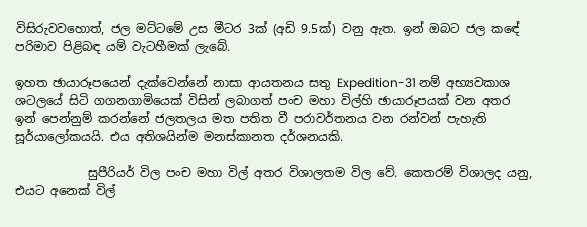විසිරුවවහොත්, ජල මට්ටමේ උස මීටර 3ක් (අඩි 9.5ක්) වනු ඇත. ඉන් ඔබට ජල කඳේ පරිමාව පිළිබඳ යම් වැටහීමක් ලැබේ.

ඉහත ඡායාරූපයෙන් දැක්වෙන්නේ නාසා ආයතනය සතු Expedition-31 නම් අභ්‍යවකාශ ශටලයේ සිටි ගගනගාමියෙක් විසින් ලබාගත් පංච මහා විල්හි ඡායාරූපයක් වන අතර ඉන් පෙන්නුම් කරන්නේ ජලතලය මත පතිත වී පරාවර්තනය වන රන්වන් පැහැති සූර්යාලෝකයයි. එය අතිශයින්ම මනස්කානත දර්ශනයකි.

            සුපීරියර් විල පංච මහා විල් අතර විශාලතම විල වේ. කෙතරම් විශාලද යනු, එයට අනෙක් විල්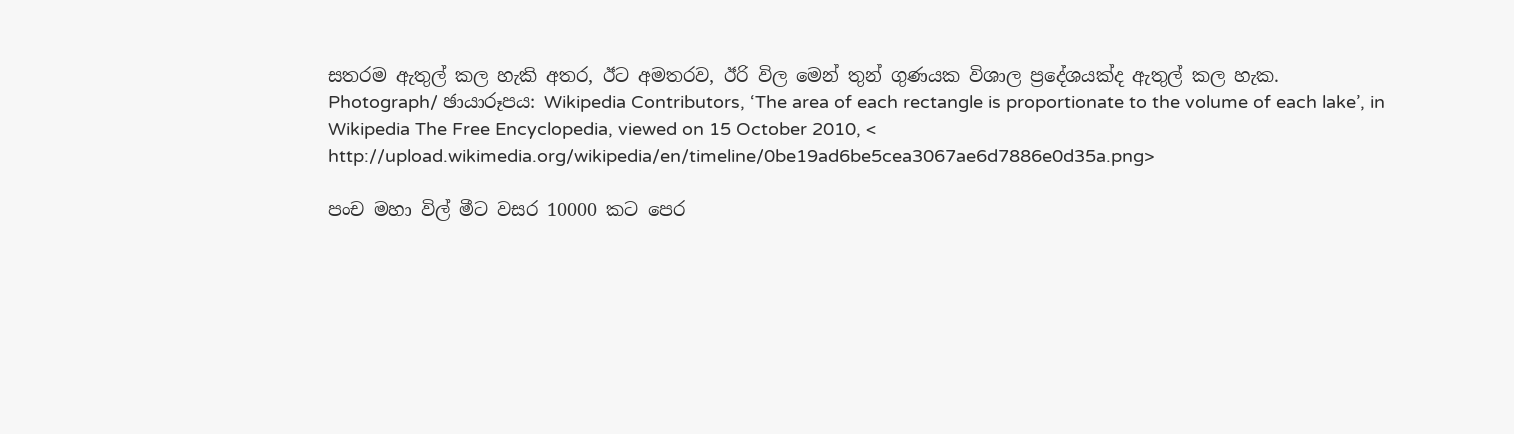සතරම ඇතුල් කල හැකි අතර, ඊට අමතරව, ඊරි විල මෙන් තුන් ගුණයක විශාල ප්‍රදේශයක්ද ඇතුල් කල හැක.
Photograph/ ඡායාරූපය: Wikipedia Contributors, ‘The area of each rectangle is proportionate to the volume of each lake’, in Wikipedia The Free Encyclopedia, viewed on 15 October 2010, < http://upload.wikimedia.org/wikipedia/en/timeline/0be19ad6be5cea3067ae6d7886e0d35a.png>

පංච මහා විල් මීට වසර 10000 කට පෙර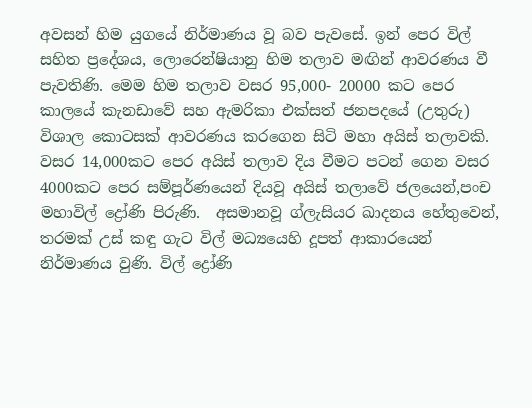අවසන් හිම යුගයේ නිර්මාණය වූ බව පැවසේ. ඉන් පෙර විල් සහිත ප්‍රදේශය, ලොරෙන්ෂියානු හිම තලාව මඟින් ආවරණය වී පැවතිණි. මෙම හිම තලාව වසර 95,000- 20000 කට පෙර කාලයේ කැනඩාවේ සහ ඇමරිකා එක්සත් ජනපදයේ (උතුරු) විශාල කොටසක් ආවරණය කරගෙන සිටි මහා අයිස් තලාවකි. වසර 14,000කට පෙර අයිස් තලාව දිය වීමට පටන් ගෙන වසර 4000කට පෙර සම්පූර්ණයෙන් දියවූ අයිස් තලාවේ ජලයෙන්,පංච මහාවිල් ද්‍රෝණි පිරුණි.  අසමානවූ ග්ලැසියර ඛාදනය හේතුවෙන්, තරමක් උස් කඳු ගැට විල් මධ්‍යයෙහි දූපත් ආකාරයෙන් නිර්මාණය වුණි. විල් ද්‍රෝණි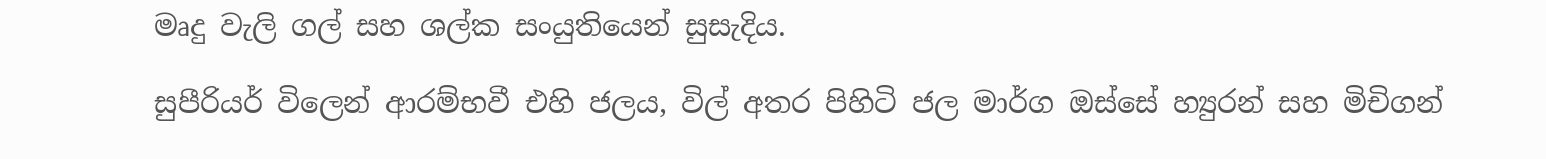මෘදු වැලි ගල් සහ ශල්ක සංයුතියෙන් සුසැදිය.

සුපීරියර් විලෙන් ආරම්භවී එහි ජලය, විල් අතර පිහිටි ජල මාර්ග ඔස්සේ හ්‍යුරන් සහ මිචිගන්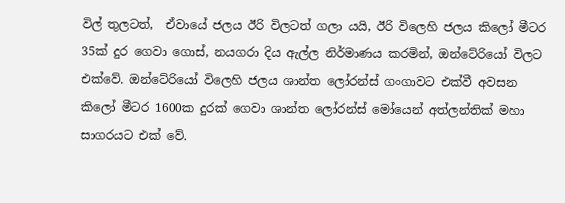විල් තුලටත්,  ඒවායේ ජලය ඊරි විලටත් ගලා යයි, ඊරි විලෙහි ජලය කිලෝ මීටර 35ක් දුර ගෙවා ගොස්, නයගරා දිය ඇල්ල නිර්මාණය කරමින්, ඔන්ටේරියෝ විලට එක්වේ. ඔන්ටේරියෝ විලෙහි ජලය ශාන්ත ලෝරන්ස් ගංගාවට එක්වී අවසන කිලෝ මීටර 1600ක දුරක් ගෙවා ශාන්ත ලෝරන්ස් මෝයෙන් අත්ලන්තික් මහා සාගරයට එක් වේ.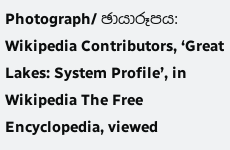Photograph/ ඡායාරූපය: Wikipedia Contributors, ‘Great Lakes: System Profile’, in Wikipedia The Free Encyclopedia, viewed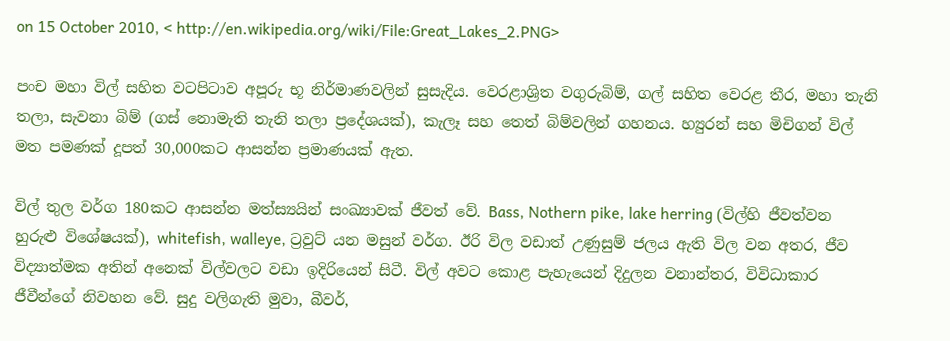on 15 October 2010, < http://en.wikipedia.org/wiki/File:Great_Lakes_2.PNG>

පංච මහා විල් සහිත වටපිටාව අපූරු භූ නිර්මාණවලින් සුසැදිය. වෙරළාශ්‍රිත වගුරුබිම්, ගල් සහිත වෙරළ තීර, මහා තැනි තලා, සැවනා බිම් (ගස් නොමැති තැනි තලා ප්‍රදේශයක්), කැලෑ සහ තෙත් බිම්වලින් ගහනය. හ්‍යුරන් සහ මිචිගන් විල් මත පමණක් දූපත් 30,000කට ආසන්න ප්‍රමාණයක් ඇත.

විල් තුල වර්ග 180කට ආසන්න මත්ස්‍යයින් සංඛ්‍යාවක් ජීවත් වේ. Bass, Nothern pike, lake herring (විල්හි ජීවත්වන හුරුළු විශේෂයක්), whitefish, walleye, ට්‍රවුට් යන මසුන් වර්ග. ඊරි විල වඩාත් උණුසුම් ජලය ඇති විල වන අතර, ජීව විද්‍යාත්මක අතින් අනෙක් විල්වලට වඩා ඉදිරියෙන් සිටී. විල් අවට කොළ පැහැයෙන් දිදුලන වනාන්තර, විවිධාකාර ජීවීන්ගේ නිවහන වේ. සුදු වලිගැති මුවා, බීවර්,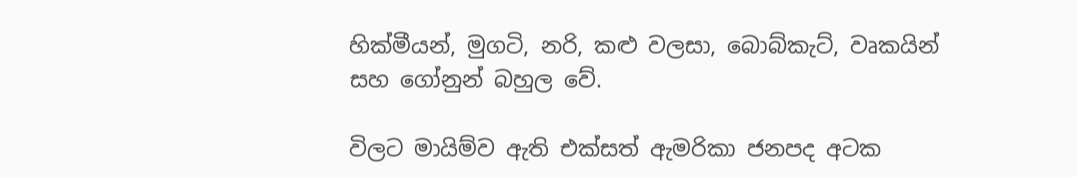හික්මීයන්, මුගටි, නරි, කළු වලසා, බොබ්කැට්, වෘකයින් සහ ගෝනුන් බහුල වේ.

විලට මායිම්ව ඇති එක්සත් ඇමරිකා ජනපද අටක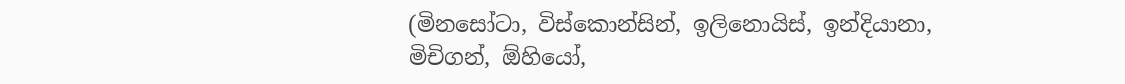(මිනසෝටා, විස්කොන්සින්, ඉලිනොයිස්, ඉන්දියානා, මිචිගන්, ඕහියෝ,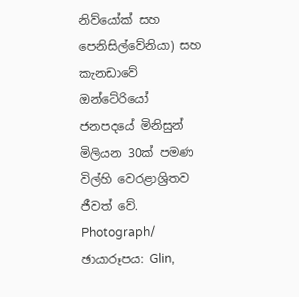නිව්යෝක් සහ පෙනිසිල්වේනියා) සහ කැනඩාවේ ඔන්ටේරියෝ ජනපදයේ මිනිසුන් මිලියන 30ක් පමණ විල්හි වෙරළාශ්‍රිතව ජීවත් වේ.
Photograph/ ඡායාරූපය: Glin,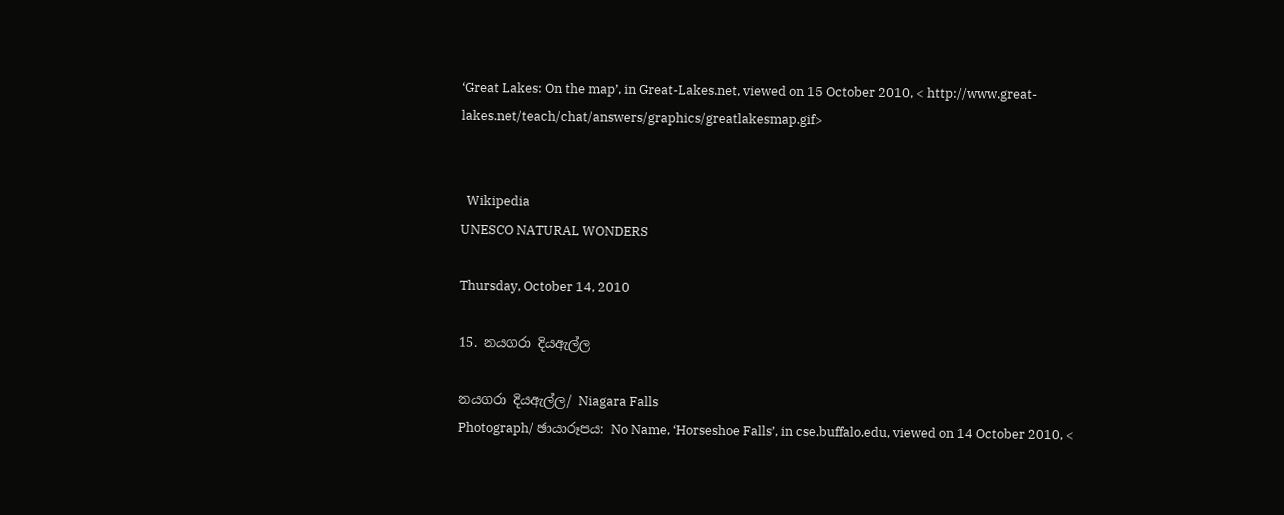‘Great Lakes: On the map’, in Great-Lakes.net, viewed on 15 October 2010, < http://www.great-lakes.net/teach/chat/answers/graphics/greatlakesmap.gif>


  Wikipedia
UNESCO NATURAL WONDERS

Thursday, October 14, 2010

15. නයගරා දියඇල්ල

නයගරා දියඇල්ල/ Niagara Falls
Photograph/ ඡායාරූපය: No Name, ‘Horseshoe Falls’, in cse.buffalo.edu, viewed on 14 October 2010, <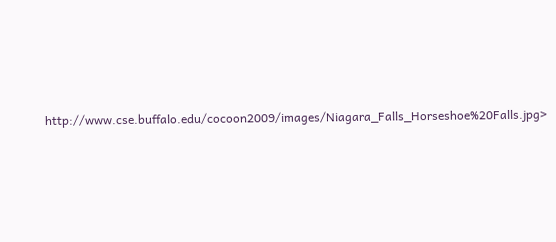http://www.cse.buffalo.edu/cocoon2009/images/Niagara_Falls_Horseshoe%20Falls.jpg>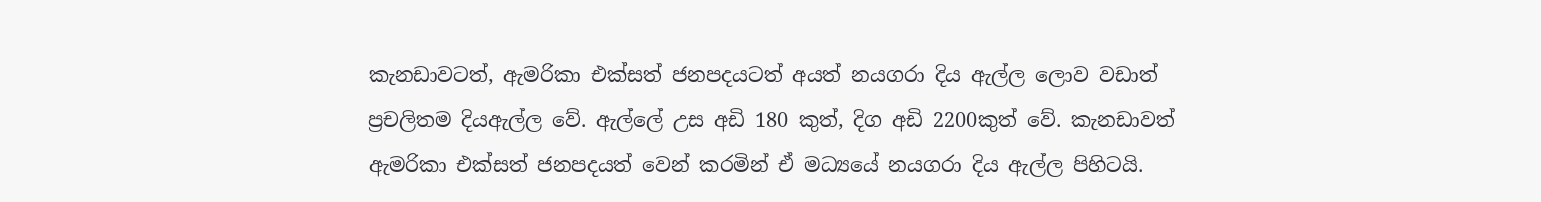කැනඩාවටත්, ඇමරිකා එක්සත් ජනපදයටත් අයත් නයගරා දිය ඇල්ල ලොව වඩාත් ප්‍රචලිතම දියඇල්ල වේ. ඇල්ලේ උස අඩි 180 කුත්, දිග අඩි 2200කුත් වේ. කැනඩාවත් ඇමරිකා එක්සත් ජනපදයත් වෙන් කරමින් ඒ මධ්‍යයේ නයගරා දිය ඇල්ල පිහිටයි.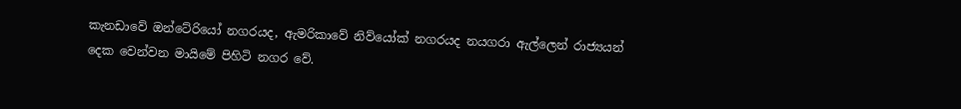කැනඩාවේ ඔන්ටේරියෝ නගරයද, ඇමරිකාවේ නිව්යෝක් නගරයද නයගරා ඇල්ලෙන් රාජ්‍යයන් දෙක වෙන්වන මායිමේ පිහිටි නගර වේ.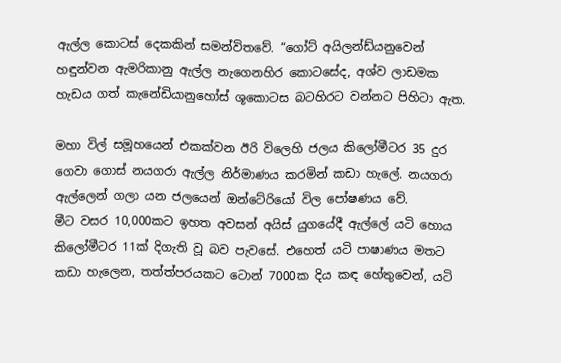ඇල්ල කොටස් දෙකකින් සමන්විතවේ. “ගෝට් අයිලන්ඩ්යනුවෙන් හඳුන්වන ඇමරිකානු ඇල්ල නැගෙනහිර කොටසේද, අශ්ව ලාඩමක හැඩය ගත් කැනේඩියානුහෝස් ශූකොටස බටහිරට වන්නට පිහිටා ඇත.

මහා විල් සමූහයෙන් එකක්වන ඊරි විලෙහි ජලය කිලෝමීටර 35 දුර ගෙවා ගොස් නයගරා ඇල්ල නිර්මාණය කරමින් කඩා හැලේ. නයගරා ඇල්ලෙන් ගලා යන ජලයෙන් ඔන්ටේරියෝ විල පෝෂණය වේ.
මීට වසර 10,000කට ඉහත අවසන් අයිස් යුගයේදී ඇල්ලේ යටි හොය කිලෝමීටර 11ක් දිගැති වූ බව පැවසේ. එහෙත් යටි පාෂාණය මතට කඩා හැලෙන, තත්ත්පරයකට ටොන් 7000ක දිය කඳ හේතුවෙන්, යටි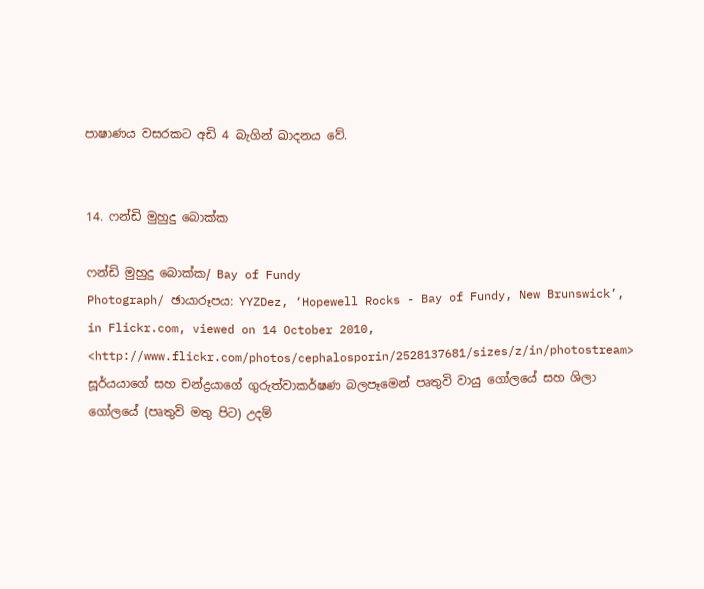පාෂාණය වසරකට අඩි 4 බැගින් ඛාදනය වේ.


14. ෆන්ඩි මුහුදු බොක්ක

ෆන්ඩි මුහුදු බොක්ක/ Bay of Fundy
Photograph/ ඡායාරූපය: YYZDez, ‘Hopewell Rocks - Bay of Fundy, New Brunswick’, in Flickr.com, viewed on 14 October 2010, <http://www.flickr.com/photos/cephalosporin/2528137681/sizes/z/in/photostream>
සූර්යයාගේ සහ චන්ද්‍රයාගේ ගුරුත්වාකර්ෂණ බලපෑමෙන් පෘතුවි වායු ගෝලයේ සහ ශිලා ගෝලයේ (පෘතුවි මතු පිට) උදම්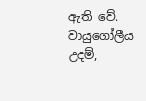ඇති වේ. වායුගෝලීය උදම්,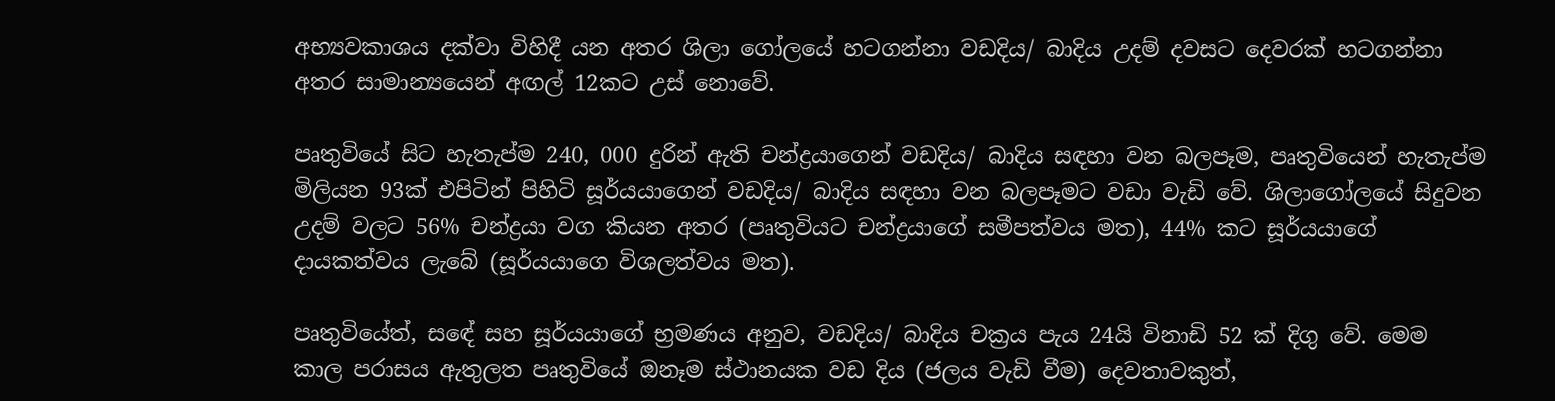අභ්‍යවකාශය දක්වා විහිදී යන අතර ශිලා ගෝලයේ හටගන්නා වඩදිය/ බාදිය උදම් දවසට දෙවරක් හටගන්නා අතර සාමාන්‍යයෙන් අඟල් 12කට උස් නොවේ.

පෘතුවියේ සිට හැතැප්ම 240, 000 දුරින් ඇති චන්ද්‍රයාගෙන් වඩදිය/ බාදිය සඳහා වන බලපෑම, පෘතුවියෙන් හැතැප්ම මිලියන 93ක් එපිටින් පිහිටි සූර්යයාගෙන් වඩදිය/ බාදිය සඳහා වන බලපෑමට වඩා වැඩි වේ. ශිලාගෝලයේ සිදුවන උදම් වලට 56% චන්ද්‍රයා වග කියන අතර (පෘතුවියට චන්ද්‍රයාගේ සමීපත්වය මත), 44% කට සූර්යයාගේ දායකත්වය ලැබේ (සූර්යයාගෙ විශලත්වය මත).

පෘතුවියේත්, සඳේ සහ සූර්යයාගේ භ්‍රමණය අනුව, වඩදිය/ බාදිය චක්‍රය පැය 24යි විනාඩි 52 ක් දිගු වේ. මෙම කාල පරාසය ඇතුලත පෘතුවියේ ඔනෑම ස්ථානයක වඩ දිය (ජලය වැඩි වීම) දෙවතාවකුත්,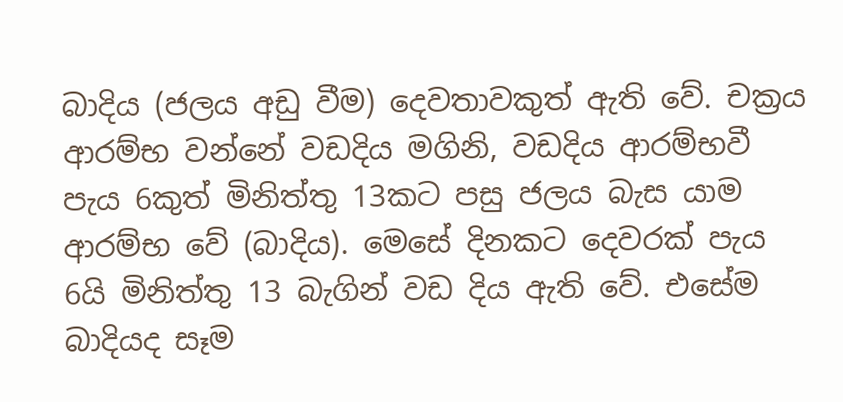බාදිය (ජලය අඩු වීම) දෙවතාවකුත් ඇති වේ. චක්‍රය ආරම්භ වන්නේ වඩදිය මගිනි, වඩදිය ආරම්භවී පැය 6කුත් මිනිත්තු 13කට පසු ජලය බැස යාම ආරම්භ වේ (බාදිය). මෙසේ දිනකට දෙවරක් පැය 6යි මිනිත්තු 13 බැගින් වඩ දිය ඇති වේ. එසේම බාදියද සෑම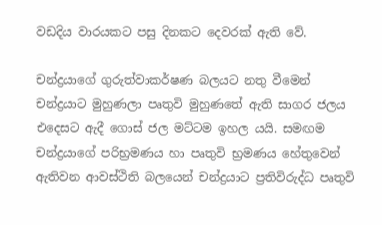වඩදිය වාරයකට පසු දිනකට දෙවරක් ඇති වේ.

චන්ද්‍රයාගේ ගුරුත්වාකර්ෂණ බලයට නතු වීමෙන් චන්ද්‍රයාට මුහුණලා පෘතුවි මුහුණතේ ඇති සාගර ජලය එදෙසට ඇදී ගොස් ජල මට්ටම ඉහල යයි. සමඟම චන්ද්‍රයාගේ පරිභ්‍රමණය හා පෘතුවි භ්‍රමණය හේතුවෙන් ඇතිවන ආවස්ථිති බලයෙන් චන්ද්‍රයාට ප්‍රතිවිරුද්ධ පෘතුවි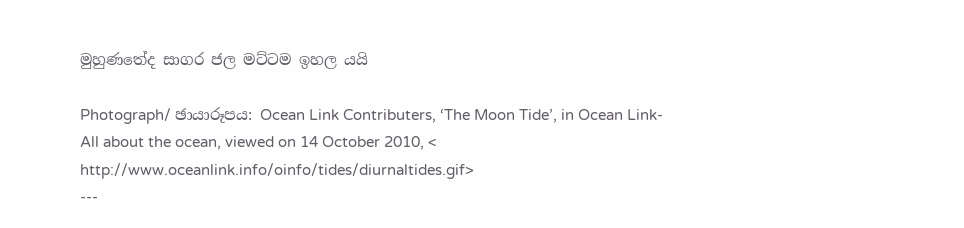මුහුණතේද සාගර ජල මට්ටම ඉහල යයි

Photograph/ ඡායාරූපය: Ocean Link Contributers, ‘The Moon Tide’, in Ocean Link-All about the ocean, viewed on 14 October 2010, < http://www.oceanlink.info/oinfo/tides/diurnaltides.gif>
---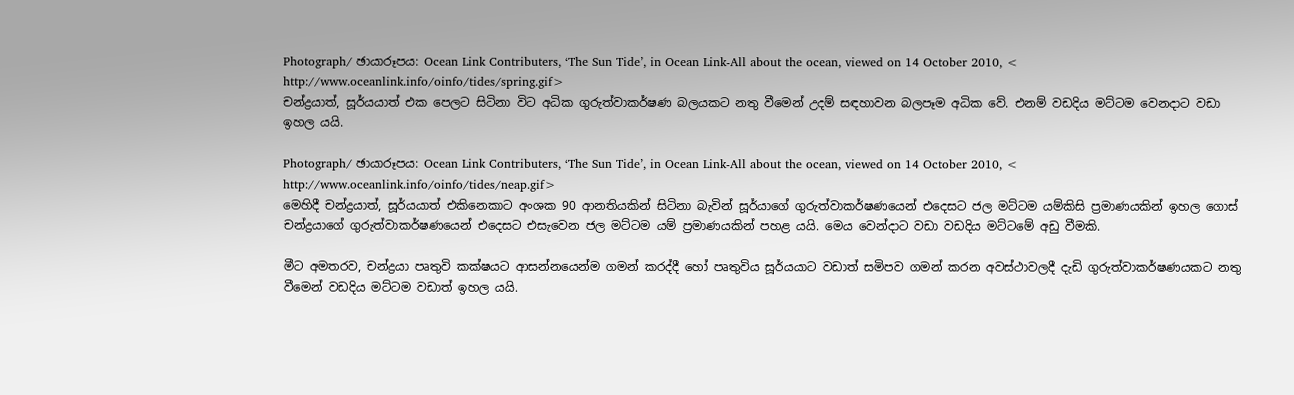Photograph/ ඡායාරූපය: Ocean Link Contributers, ‘The Sun Tide’, in Ocean Link-All about the ocean, viewed on 14 October 2010, < http://www.oceanlink.info/oinfo/tides/spring.gif>
චන්ද්‍රයාත්, සූර්යයාත් එක පෙලට සිටිනා විට අධික ගුරුත්වාකර්ෂණ බලයකට නතු වීමෙන් උදම් සඳහාවන බලපෑම අධික වේ. එනම් වඩදිය මට්ටම වෙනදාට වඩා ඉහල යයි.

Photograph/ ඡායාරූපය: Ocean Link Contributers, ‘The Sun Tide’, in Ocean Link-All about the ocean, viewed on 14 October 2010, < http://www.oceanlink.info/oinfo/tides/neap.gif>
මෙහිදී චන්ද්‍රයාත්, සූර්යයාත් එකිනෙකාට අංශක 90 ආනතියකින් සිටිනා බැවින් සූර්යාගේ ගුරුත්වාකර්ෂණයෙන් එදෙසට ජල මට්ටම යම්කිසි ප්‍රමාණයකින් ඉහල ගොස් චන්ද්‍රයාගේ ගුරුත්වාකර්ෂණයෙන් එදෙසට එසැවෙන ජල මට්ටම යම් ප්‍රමාණයකින් පහළ යයි. මෙය වෙන්දාට වඩා වඩදිය මට්ටමේ අඩු වීමකි.

මීට අමතරව, චන්ද්‍රයා පෘතුවි කක්ෂයට ආසන්නයෙන්ම ගමන් කරද්දී හෝ පෘතුවිය සූර්යයාට වඩාත් සමිපව ගමන් කරන අවස්ථාවලදී දැඩි ගුරුත්වාකර්ෂණයකට නතු වීමෙන් වඩදිය මට්ටම වඩාත් ඉහල යයි.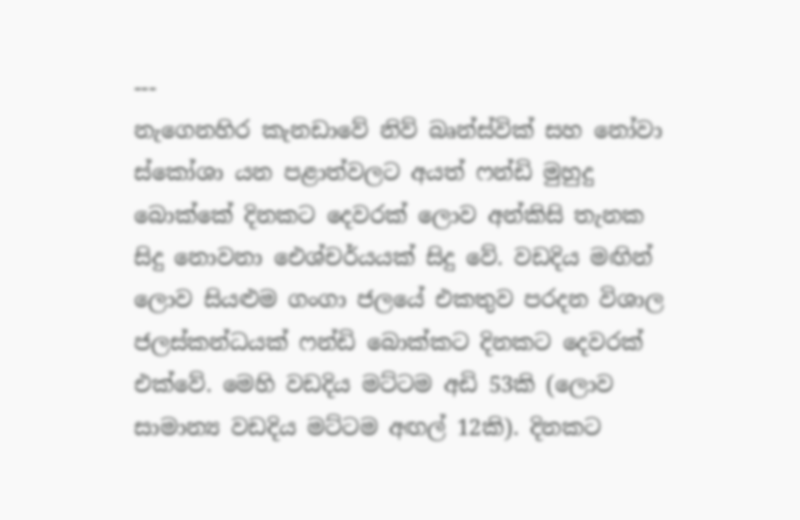---
නැගෙනහිර කැනඩාවේ නිව් බෘන්ස්වික් සහ නෝවා ස්කෝශා යන පළාත්වලට අයත් ෆන්ඩි මුහුදු බොක්කේ දිනකට දෙවරක් ලොව අන්කිසි තැනක සිදු නොවනා ඓශ්චර්යයක් සිදු වේ. වඩදිය මඟින් ලොව සියළුම ගංගා ජලයේ එකතුව පරදන විශාල ජලස්කන්ධයක් ෆන්ඩි බොක්කට දිනකට දෙවරක් එක්වේ. මෙහි වඩදිය මට්ටම අඩි 53කි (ලොව සාමාන්‍ය වඩදිය මට්ටම අඟල් 12කි). දිනකට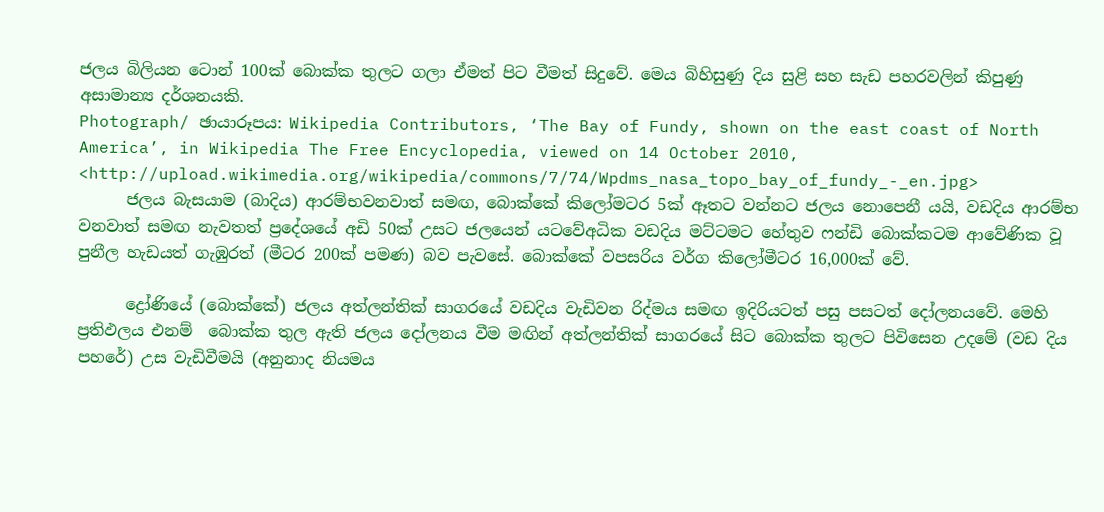ජලය බිලියන ටොන් 100ක් බොක්ක තුලට ගලා ඒමත් පිට වීමත් සිදුවේ. මෙය බිහිසුණු දිය සුළි සහ සැඩ පහරවලින් කිපුණු අසාමාන්‍ය දර්ශනයකි.
Photograph/ ඡායාරූපය: Wikipedia Contributors, ‘The Bay of Fundy, shown on the east coast of North America’, in Wikipedia The Free Encyclopedia, viewed on 14 October 2010, <http://upload.wikimedia.org/wikipedia/commons/7/74/Wpdms_nasa_topo_bay_of_fundy_-_en.jpg>
      ජලය බැසයාම (බාදිය) ආරම්භවනවාත් සමඟ, බොක්කේ කිලෝමටර 5ක් ඈතට වන්නට ජලය නොපෙනී යයි, වඩදිය ආරම්භ වනවාත් සමඟ නැවතත් ප්‍රදේශයේ අඩි 50ක් උසට ජලයෙන් යටවේඅධික වඩදිය මට්ටමට හේතුව ෆන්ඩි බොක්කටම ආවේණික වූ පුනීල හැඩයත් ගැඹුරත් (මීටර 200ක් පමණ) බව පැවසේ. බොක්කේ වපසරිය වර්ග කිලෝමීටර 16,000ක් වේ.

      ද්‍රෝණියේ (බොක්කේ) ජලය අත්ලන්තික් සාගරයේ වඩදිය වැඩිවන රිද්මය සමඟ ඉදිරියටත් පසු පසටත් දෝලනයවේ. මෙහි ප්‍රතිඵලය එනම්  බොක්ක තුල ඇති ජලය දෝලනය වීම මඟින් අත්ලන්තික් සාගරයේ සිට බොක්ක තුලට පිවිසෙන උදමේ (වඩ දිය පහරේ) උස වැඩිවීමයි (අනුනාද නියමය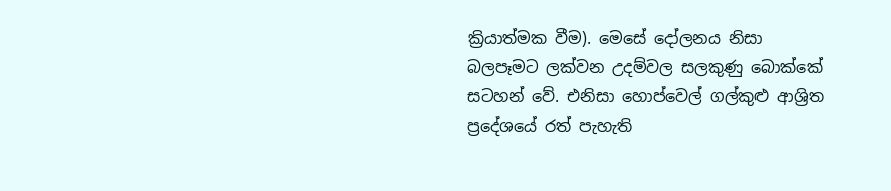ක්‍රියාත්මක වීම). මෙසේ දෝලනය නිසා බලපෑමට ලක්වන උදම්වල සලකුණු බොක්කේ සටහන් වේ. එනිසා හොප්වෙල් ගල්කුළු ආශ්‍රිත ප්‍රදේශයේ රත් පැහැති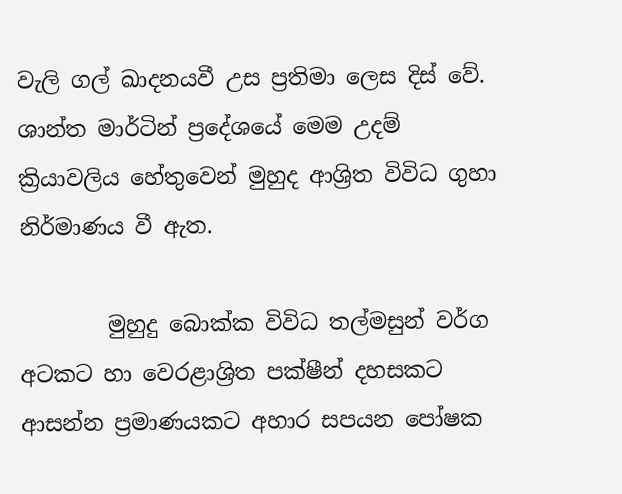වැලි ගල් ඛාදනයවී උස ප්‍රතිමා ලෙස දිස් වේ. ශාන්ත මාර්ටින් ප්‍රදේශයේ මෙම උදම් ක්‍රියාවලිය හේතුවෙන් මුහුද ආශ්‍රිත විවිධ ගුහා නිර්මාණය වී ඇත.

        මුහුදු බොක්ක විවිධ තල්මසුන් වර්ග අටකට හා වෙරළාශ්‍රිත පක්ෂීන් දහසකට ආසන්න ප්‍රමාණයකට අහාර සපයන පෝෂක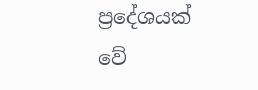ප්‍රදේශයක් වේ